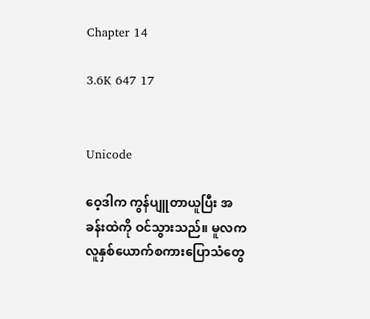Chapter 14

3.6K 647 17


Unicode

ဝေ့ဒါက ကွန်ပျူတာယူပြီး အခန်းထဲကို ဝင်သွားသည်။ မူလက လူနှစ်ယောက်စကားပြောသံတွေ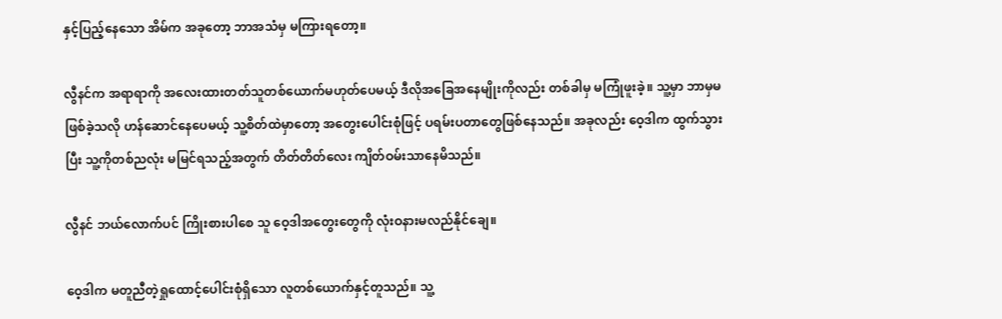နှင့်ပြည့်နေသော အိမ်က အခုတော့ ဘာအသံမှ မကြားရတော့။

လွီနင်က အရာရာကို အလေးထားတတ်သူတစ်ယောက်မဟုတ်ပေမယ့် ဒီလိုအခြေအနေမျိုးကိုလည်း တစ်ခါမှ မကြုံဖူးခဲ့။ သူ့မှာ ဘာမှမဖြစ်ခဲ့သလို ဟန်ဆောင်နေပေမယ့် သူ့စိတ်ထဲမှာတော့ အတွေးပေါင်းစုံဖြင့် ပရမ်းပတာတွေဖြစ်နေသည်။ အခုလည်း ဝေ့ဒါက ထွက်သွားပြီး သူ့ကိုတစ်ညလုံး မမြင်ရသည့်အတွက် တိတ်တိတ်လေး ကျိတ်ဝမ်းသာနေမိသည်။

လွီနင် ဘယ်လောက်ပင် ကြိုးစားပါစေ သူ ဝေ့ဒါအတွေးတွေကို လုံးဝနားမလည်နိုင်ချေ။

ဝေ့ဒါက မတူညီတဲ့ရှုထောင့်ပေါင်းစုံရှိသော လူတစ်ယောက်နှင့်တူသည်။ သူ့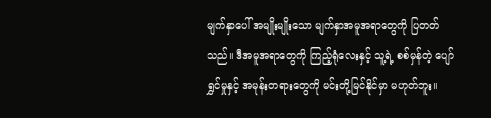မျက်နှာပေါ် အမျိုးမျိုးသော မျက်နှာအမူအရာတွေကို ပြတတ်သည်။ ဒီအမူအရာတွေကို ကြည့်ရုံလေးနှင့် သူ့ရဲ့ စစ်မှန်တဲ့ ပျော်ရွှင်မှုနှင့် အမုန်းတရားတွေကို မင်းတို့မြင်နိုင်မှာ မဟုတ်ဘူး။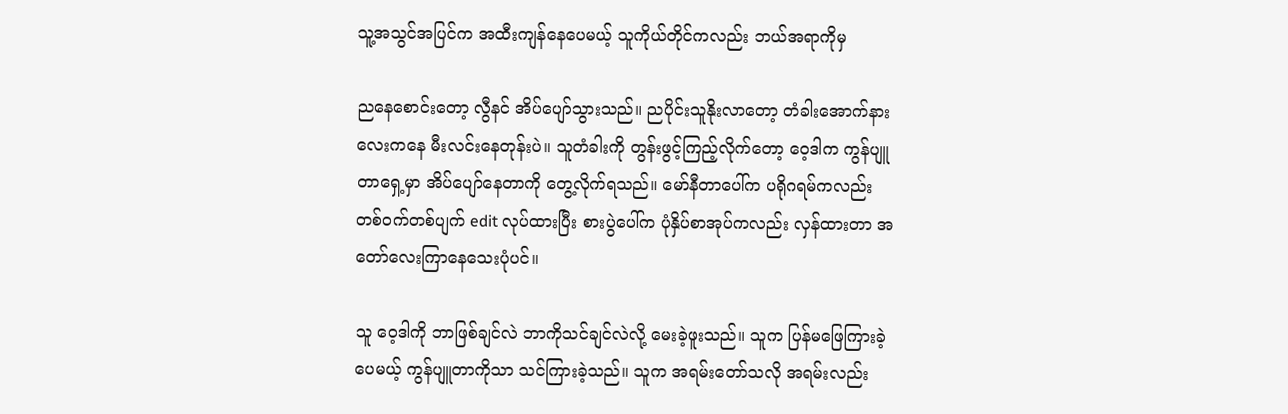သူ့အသွင်အပြင်က အထီးကျန်နေပေမယ့် သူကိုယ်တိုင်ကလည်း ဘယ်အရာကိုမှ

ညနေစောင်းတော့ လွီနင် အိပ်ပျော်သွားသည်။ ညပိုင်းသူနိုးလာတော့ တံခါးအောက်နားလေးကနေ မီးလင်းနေတုန်းပဲ။ သူတံခါးကို တွန်းဖွင့်ကြည့်လိုက်တော့ ဝေ့ဒါက ကွန်ပျူတာရှေ့မှာ အိပ်ပျော်နေတာကို တွေ့လိုက်ရသည်။ မော်နီတာပေါ်က ပရိုဂရမ်ကလည်း တစ်ဝက်တစ်ပျက် edit လုပ်ထားပြီး စားပွဲပေါ်က ပုံနှိပ်စာအုပ်ကလည်း လှန်ထားတာ အတော်လေးကြာနေသေးပုံပင်။

သူ ဝေ့ဒါကို ဘာဖြစ်ချင်လဲ ဘာကိုသင်ချင်လဲလို့ မေးခဲ့ဖူးသည်။ သူက ပြန်မဖြေကြားခဲ့ပေမယ့် ကွန်ပျူတာကိုသာ သင်ကြားခဲ့သည်။ သူက အရမ်းတော်သလို အရမ်းလည်း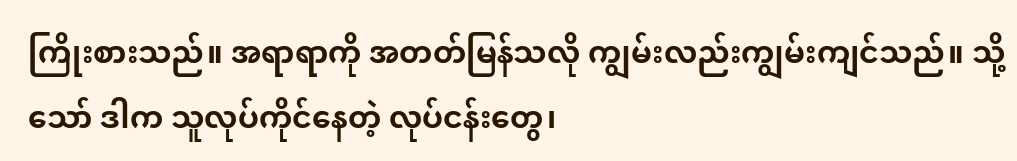ကြိုးစားသည်။ အရာရာကို အတတ်မြန်သလို ကျွမ်းလည်းကျွမ်းကျင်သည်။ သို့သော် ဒါက သူလုပ်ကိုင်နေတဲ့ လုပ်ငန်းတွေ၊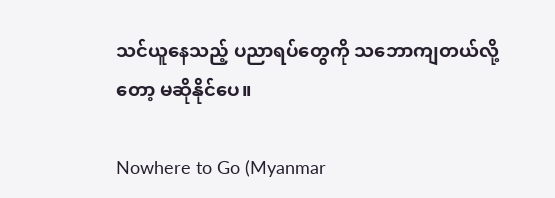သင်ယူနေသည့် ပညာရပ်တွေကို သဘောကျတယ်လို့တော့ မဆိုနိုင်ပေ။

Nowhere to Go (Myanmar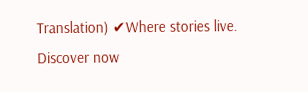Translation) ✔Where stories live. Discover now